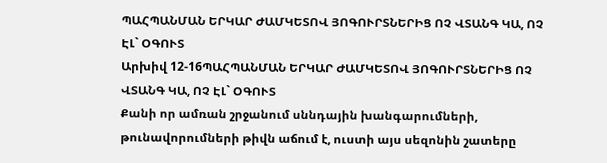ՊԱՀՊԱՆՄԱՆ ԵՐԿԱՐ ԺԱՄԿԵՏՈՎ ՅՈԳՈՒՐՏՆԵՐԻՑ ՈՉ ՎՏԱՆԳ ԿԱ, ՈՉ ԷԼ` ՕԳՈՒՏ
Արխիվ 12-16ՊԱՀՊԱՆՄԱՆ ԵՐԿԱՐ ԺԱՄԿԵՏՈՎ ՅՈԳՈՒՐՏՆԵՐԻՑ ՈՉ ՎՏԱՆԳ ԿԱ, ՈՉ ԷԼ` ՕԳՈՒՏ
Քանի որ ամռան շրջանում սննդային խանգարումների, թունավորումների թիվն աճում է, ուստի այս սեզոնին շատերը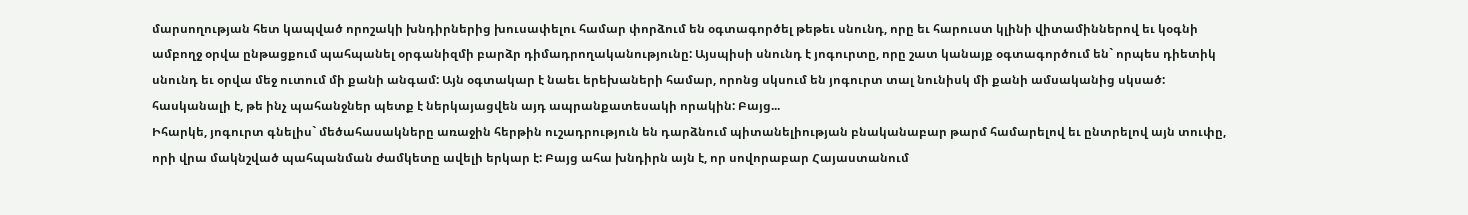մարսողության հետ կապված որոշակի խնդիրներից խուսափելու համար փորձում են օգտագործել թեթեւ սնունդ, որը եւ հարուստ կլինի վիտամիններով եւ կօգնի ամբողջ օրվա ընթացքում պահպանել օրգանիզմի բարձր դիմադրողականությունը: Այսպիսի սնունդ է յոգուրտը, որը շատ կանայք օգտագործում են` որպես դիետիկ սնունդ եւ օրվա մեջ ուտում մի քանի անգամ: Այն օգտակար է նաեւ երեխաների համար, որոնց սկսում են յոգուրտ տալ նունիսկ մի քանի ամսականից սկսած: հասկանալի է, թե ինչ պահանջներ պետք է ներկայացվեն այդ ապրանքատեսակի որակին: Բայց...
Իհարկե, յոգուրտ գնելիս` մեծահասակները առաջին հերթին ուշադրություն են դարձնում պիտանելիության բնականաբար թարմ համարելով եւ ընտրելով այն տուփը, որի վրա մակնշված պահպանման ժամկետը ավելի երկար է: Բայց ահա խնդիրն այն է, որ սովորաբար Հայաստանում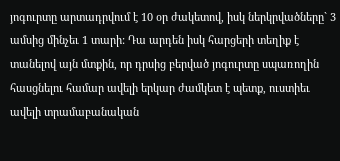յոգուրտը արտադրվում է 10 օր ժակետով, իսկ ներկրվածները` 3 ամսից մինչեւ 1 տարի: Դա արդեն իսկ հարցերի տեղիք է տանելով այն մտքին, որ դրսից բերված յոգուրտը սպառողին հասցնելու համար ավելի երկար ժամկետ է պետք, ուստիեւ ավելի տրամաբանական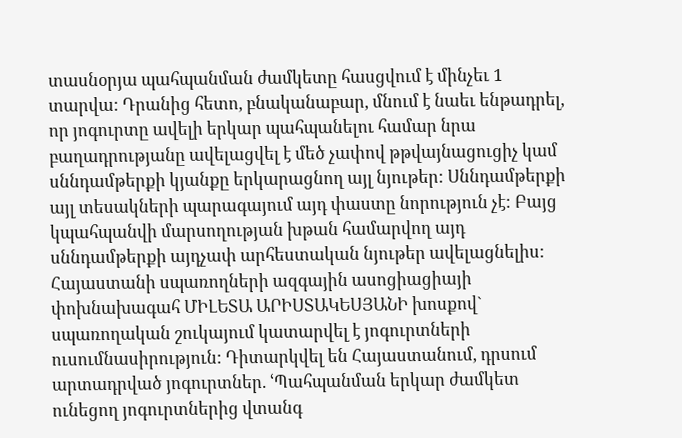տասնօրյա պահպանման ժամկետը հասցվում է մինչեւ 1 տարվա: Դրանից հետո, բնականաբար, մնում է նաեւ ենթադրել, որ յոգուրտը ավելի երկար պահպանելու համար նրա բաղադրությանը ավելացվել է մեծ չափով թթվայնացուցիչ կամ սննդամթերքի կյանքը երկարացնող այլ նյութեր: Սննդամթերքի այլ տեսակների պարագայում այդ փաստը նորություն չէ: Բայց կպահպանվի մարսողության խթան համարվող այդ սննդամթերքի այդչափ արհեստական նյութեր ավելացնելիս:
Հայաստանի սպառողների ազգային ասոցիացիայի փոխնախագահ ՄԻԼԵՏԱ ԱՐԻՍՏԱԿԵՍՅԱՆԻ խոսքով` սպառողական շուկայում կատարվել է յոգուրտների ուսումնասիրություն: Դիտարկվել են Հայաստանում, դրսում արտադրված յոգուրտներ. ՙՊահպանման երկար ժամկետ ունեցող յոգուրտներից վտանգ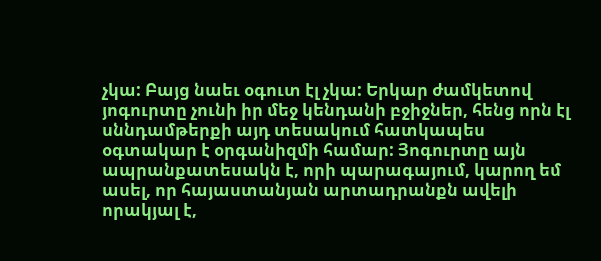չկա: Բայց նաեւ օգուտ էլ չկա: Երկար ժամկետով յոգուրտը չունի իր մեջ կենդանի բջիջներ, հենց որն էլ սննդամթերքի այդ տեսակում հատկապես օգտակար է օրգանիզմի համար: Յոգուրտը այն ապրանքատեսակն է, որի պարագայում, կարող եմ ասել, որ հայաստանյան արտադրանքն ավելի որակյալ է,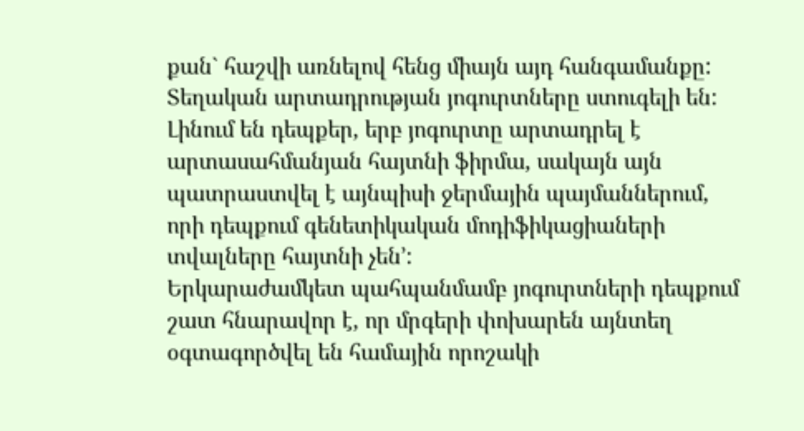քան` հաշվի առնելով հենց միայն այդ հանգամանքը: Տեղական արտադրության յոգուրտները ստուգելի են: Լինում են դեպքեր, երբ յոգուրտը արտադրել է արտասահմանյան հայտնի ֆիրմա, սակայն այն պատրաստվել է այնպիսի ջերմային պայմաններում, որի դեպքում գենետիկական մոդիֆիկացիաների տվալները հայտնի չեն՚:
Երկարաժամկետ պահպանմամբ յոգուրտների դեպքում շատ հնարավոր է, որ մրգերի փոխարեն այնտեղ օգտագործվել են համային որոշակի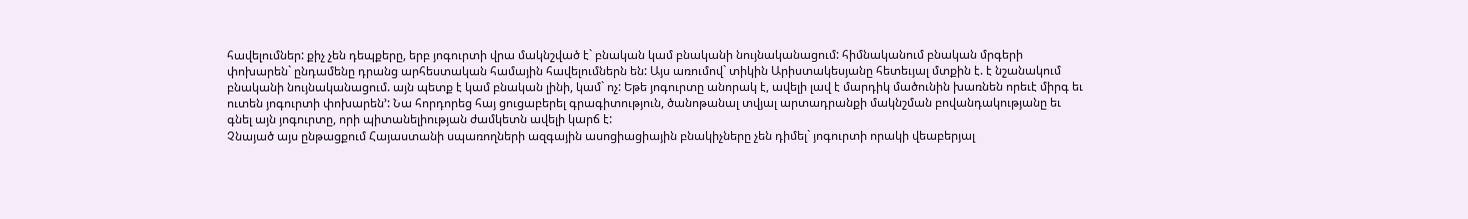հավելումներ: քիչ չեն դեպքերը, երբ յոգուրտի վրա մակնշված է` բնական կամ բնականի նույնականացում: հիմնականում բնական մրգերի փոխարեն` ընդամենը դրանց արհեստական համային հավելումներն են: Այս առումով` տիկին Արիստակեսյանը հետեւյալ մտքին է. է նշանակում բնականի նույնականացում. այն պետք է կամ բնական լինի, կամ` ոչ: Եթե յոգուրտը անորակ է, ավելի լավ է մարդիկ մածունին խառնեն որեւէ միրգ եւ ուտեն յոգուրտի փոխարեն՚: Նա հորդորեց հայ ցուցաբերել գրագիտություն, ծանոթանալ տվյալ արտադրանքի մակնշման բովանդակությանը եւ գնել այն յոգուրտը, որի պիտանելիության ժամկետն ավելի կարճ է:
Չնայած այս ընթացքում Հայաստանի սպառողների ազգային ասոցիացիային բնակիչները չեն դիմել` յոգուրտի որակի վեաբերյալ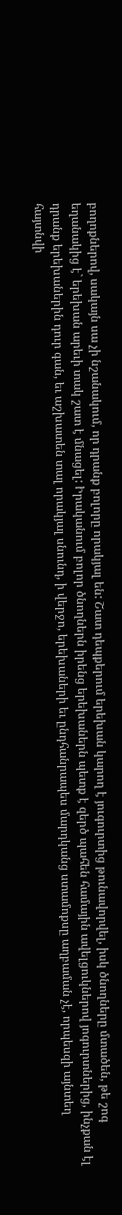բողոքներով, սակայն սա չի նշանակում, որ դրանք բոլորը որակյալ են: Շատ դեպքերում երեխան կարող է յուգուրտից թունավորվել, իսկ ծնողները մտածեն, թե շոգ եղանակից է` երեխան արեւի տակ շատ է մնացել: Իրականում բոլոր ծնողներն իրենց երեխաներն պետք է զերծ պահեն համային ավելցուկներով յոգուրտներից, ինչքան էլ դրանք երեխաներին դուր գան, եւ աշխատեն տալ որակյալ սնունդ, ի վերջո, երեխաների եւ ընդհանրապես մարդկանց ստամոքսը աղբաման չէ, որպեսզի այնտեղ հայտնվի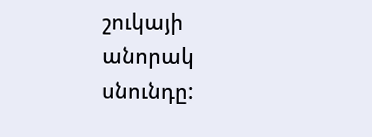շուկայի անորակ սնունդը: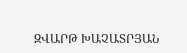ԶՎԱՐԹ ԽԱՉԱՏՐՅԱՆ